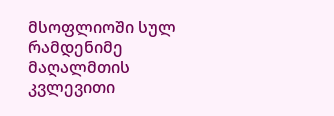მსოფლიოში სულ რამდენიმე მაღალმთის კვლევითი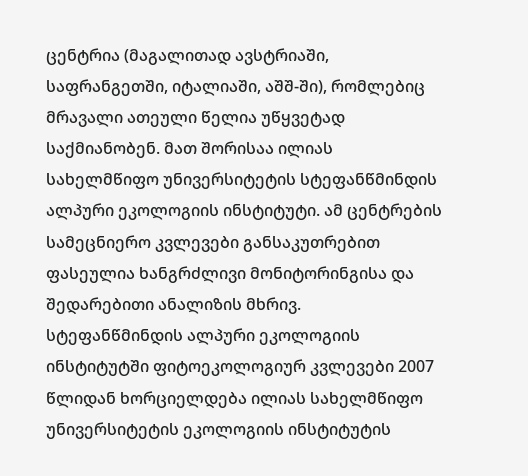ცენტრია (მაგალითად ავსტრიაში, საფრანგეთში, იტალიაში, აშშ-ში), რომლებიც მრავალი ათეული წელია უწყვეტად საქმიანობენ. მათ შორისაა ილიას სახელმწიფო უნივერსიტეტის სტეფანწმინდის ალპური ეკოლოგიის ინსტიტუტი. ამ ცენტრების სამეცნიერო კვლევები განსაკუთრებით ფასეულია ხანგრძლივი მონიტორინგისა და შედარებითი ანალიზის მხრივ.
სტეფანწმინდის ალპური ეკოლოგიის ინსტიტუტში ფიტოეკოლოგიურ კვლევები 2007 წლიდან ხორციელდება ილიას სახელმწიფო უნივერსიტეტის ეკოლოგიის ინსტიტუტის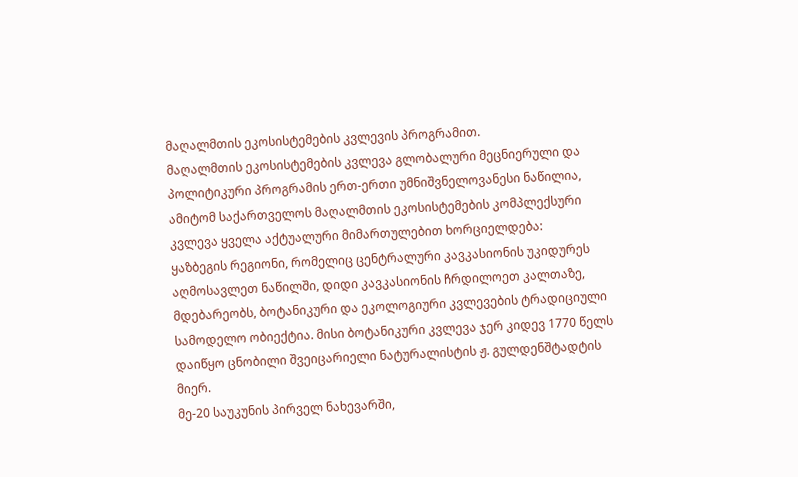მაღალმთის ეკოსისტემების კვლევის პროგრამით.
მაღალმთის ეკოსისტემების კვლევა გლობალური მეცნიერული და პოლიტიკური პროგრამის ერთ-ერთი უმნიშვნელოვანესი ნაწილია, ამიტომ საქართველოს მაღალმთის ეკოსისტემების კომპლექსური კვლევა ყველა აქტუალური მიმართულებით ხორციელდება:
ყაზბეგის რეგიონი, რომელიც ცენტრალური კავკასიონის უკიდურეს აღმოსავლეთ ნაწილში, დიდი კავკასიონის ჩრდილოეთ კალთაზე, მდებარეობს, ბოტანიკური და ეკოლოგიური კვლევების ტრადიციული სამოდელო ობიექტია. მისი ბოტანიკური კვლევა ჯერ კიდევ 1770 წელს დაიწყო ცნობილი შვეიცარიელი ნატურალისტის ჟ. გულდენშტადტის მიერ.
მე-20 საუკუნის პირველ ნახევარში,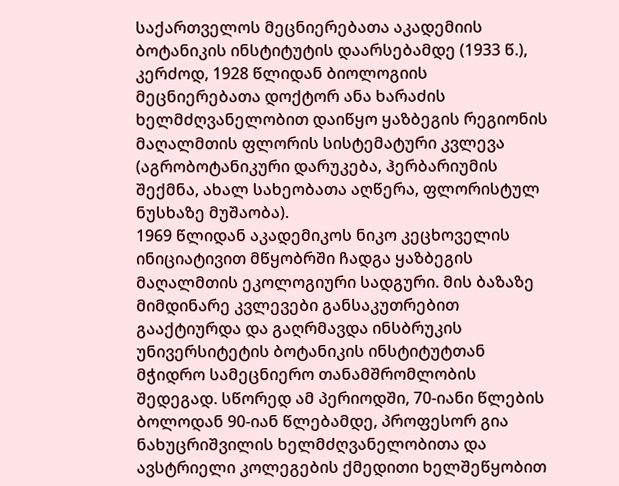საქართველოს მეცნიერებათა აკადემიის ბოტანიკის ინსტიტუტის დაარსებამდე (1933 წ.), კერძოდ, 1928 წლიდან ბიოლოგიის მეცნიერებათა დოქტორ ანა ხარაძის ხელმძღვანელობით დაიწყო ყაზბეგის რეგიონის მაღალმთის ფლორის სისტემატური კვლევა (აგრობოტანიკური დარუკება, ჰერბარიუმის შექმნა, ახალ სახეობათა აღწერა, ფლორისტულ ნუსხაზე მუშაობა).
1969 წლიდან აკადემიკოს ნიკო კეცხოველის ინიციატივით მწყობრში ჩადგა ყაზბეგის მაღალმთის ეკოლოგიური სადგური. მის ბაზაზე მიმდინარე კვლევები განსაკუთრებით გააქტიურდა და გაღრმავდა ინსბრუკის უნივერსიტეტის ბოტანიკის ინსტიტუტთან მჭიდრო სამეცნიერო თანამშრომლობის შედეგად. სწორედ ამ პერიოდში, 70-იანი წლების ბოლოდან 90-იან წლებამდე, პროფესორ გია ნახუცრიშვილის ხელმძღვანელობითა და ავსტრიელი კოლეგების ქმედითი ხელშეწყობით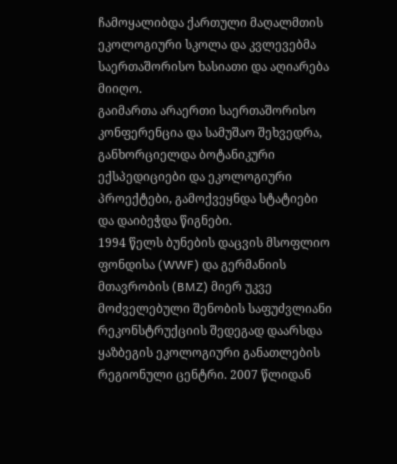ჩამოყალიბდა ქართული მაღალმთის ეკოლოგიური სკოლა და კვლევებმა საერთაშორისო ხასიათი და აღიარება მიიღო.
გაიმართა არაერთი საერთაშორისო კონფერენცია და სამუშაო შეხვედრა, განხორციელდა ბოტანიკური ექსპედიციები და ეკოლოგიური პროექტები, გამოქვეყნდა სტატიები და დაიბეჭდა წიგნები.
1994 წელს ბუნების დაცვის მსოფლიო ფონდისა (WWF) და გერმანიის მთავრობის (BMZ) მიერ უკვე მოძველებული შენობის საფუძვლიანი რეკონსტრუქციის შედეგად დაარსდა ყაზბეგის ეკოლოგიური განათლების რეგიონული ცენტრი. 2007 წლიდან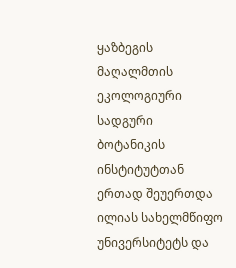ყაზბეგის მაღალმთის ეკოლოგიური სადგური ბოტანიკის ინსტიტუტთან ერთად შეუერთდა ილიას სახელმწიფო უნივერსიტეტს და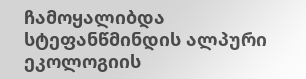ჩამოყალიბდა სტეფანწმინდის ალპური ეკოლოგიის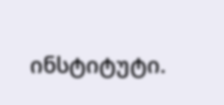ინსტიტუტი.